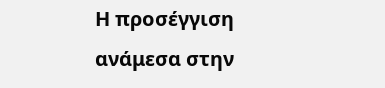Η προσέγγιση ανάμεσα στην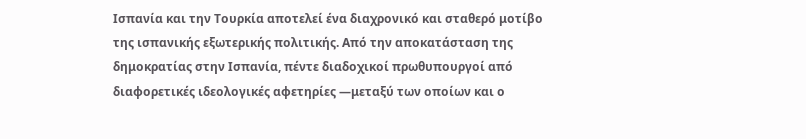Ισπανία και την Τουρκία αποτελεί ένα διαχρονικό και σταθερό μοτίβο της ισπανικής εξωτερικής πολιτικής. Από την αποκατάσταση της δημοκρατίας στην Ισπανία, πέντε διαδοχικοί πρωθυπουργοί από διαφορετικές ιδεολογικές αφετηρίες —μεταξύ των οποίων και ο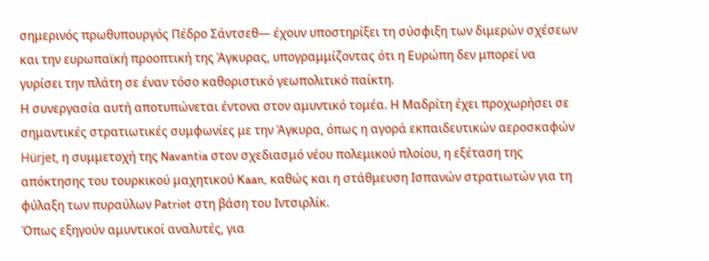σημερινός πρωθυπουργός Πέδρο Σάντσεθ— έχουν υποστηρίξει τη σύσφιξη των διμερών σχέσεων και την ευρωπαϊκή προοπτική της Άγκυρας, υπογραμμίζοντας ότι η Ευρώπη δεν μπορεί να γυρίσει την πλάτη σε έναν τόσο καθοριστικό γεωπολιτικό παίκτη.
Η συνεργασία αυτή αποτυπώνεται έντονα στον αμυντικό τομέα. Η Μαδρίτη έχει προχωρήσει σε σημαντικές στρατιωτικές συμφωνίες με την Άγκυρα, όπως η αγορά εκπαιδευτικών αεροσκαφών Hürjet, η συμμετοχή της Navantia στον σχεδιασμό νέου πολεμικού πλοίου, η εξέταση της απόκτησης του τουρκικού μαχητικού Kaan, καθώς και η στάθμευση Ισπανών στρατιωτών για τη φύλαξη των πυραύλων Patriot στη βάση του Ιντσιρλίκ.
Όπως εξηγούν αμυντικοί αναλυτές, για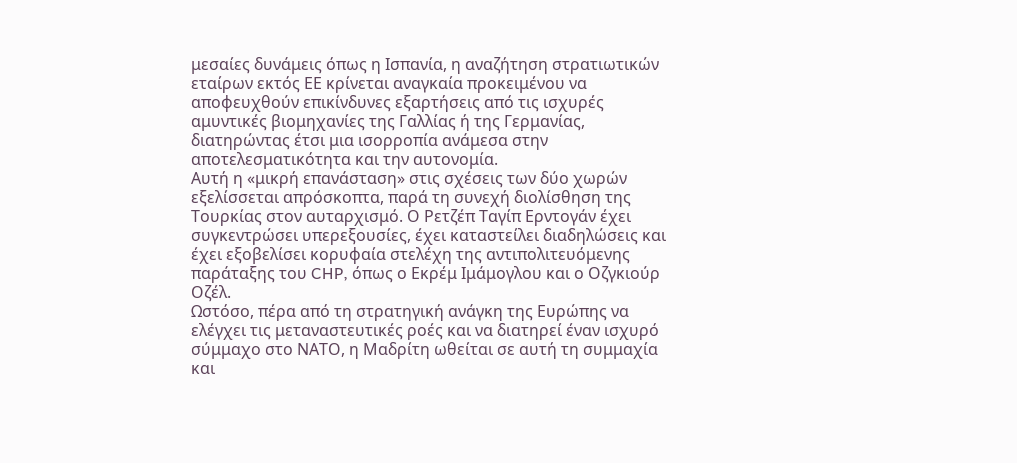μεσαίες δυνάμεις όπως η Ισπανία, η αναζήτηση στρατιωτικών εταίρων εκτός ΕΕ κρίνεται αναγκαία προκειμένου να αποφευχθούν επικίνδυνες εξαρτήσεις από τις ισχυρές αμυντικές βιομηχανίες της Γαλλίας ή της Γερμανίας, διατηρώντας έτσι μια ισορροπία ανάμεσα στην αποτελεσματικότητα και την αυτονομία.
Αυτή η «μικρή επανάσταση» στις σχέσεις των δύο χωρών εξελίσσεται απρόσκοπτα, παρά τη συνεχή διολίσθηση της Τουρκίας στον αυταρχισμό. Ο Ρετζέπ Ταγίπ Ερντογάν έχει συγκεντρώσει υπερεξουσίες, έχει καταστείλει διαδηλώσεις και έχει εξοβελίσει κορυφαία στελέχη της αντιπολιτευόμενης παράταξης του CHP, όπως ο Εκρέμ Ιμάμογλου και ο Οζγκιούρ Οζέλ.
Ωστόσο, πέρα από τη στρατηγική ανάγκη της Ευρώπης να ελέγχει τις μεταναστευτικές ροές και να διατηρεί έναν ισχυρό σύμμαχο στο ΝΑΤΟ, η Μαδρίτη ωθείται σε αυτή τη συμμαχία και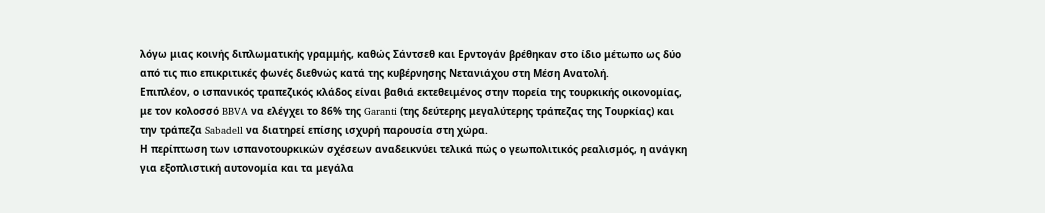λόγω μιας κοινής διπλωματικής γραμμής, καθώς Σάντσεθ και Ερντογάν βρέθηκαν στο ίδιο μέτωπο ως δύο από τις πιο επικριτικές φωνές διεθνώς κατά της κυβέρνησης Νετανιάχου στη Μέση Ανατολή.
Επιπλέον, ο ισπανικός τραπεζικός κλάδος είναι βαθιά εκτεθειμένος στην πορεία της τουρκικής οικονομίας, με τον κολοσσό BBVA να ελέγχει το 86% της Garanti (της δεύτερης μεγαλύτερης τράπεζας της Τουρκίας) και την τράπεζα Sabadell να διατηρεί επίσης ισχυρή παρουσία στη χώρα.
Η περίπτωση των ισπανοτουρκικών σχέσεων αναδεικνύει τελικά πώς ο γεωπολιτικός ρεαλισμός, η ανάγκη για εξοπλιστική αυτονομία και τα μεγάλα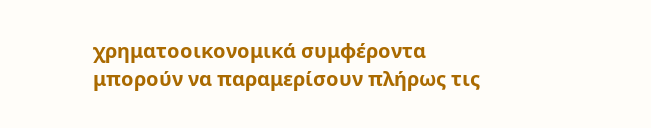χρηματοοικονομικά συμφέροντα μπορούν να παραμερίσουν πλήρως τις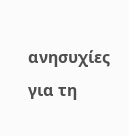ανησυχίες για τη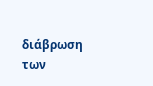διάβρωση των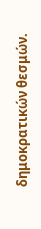δημοκρατικών θεσμών.